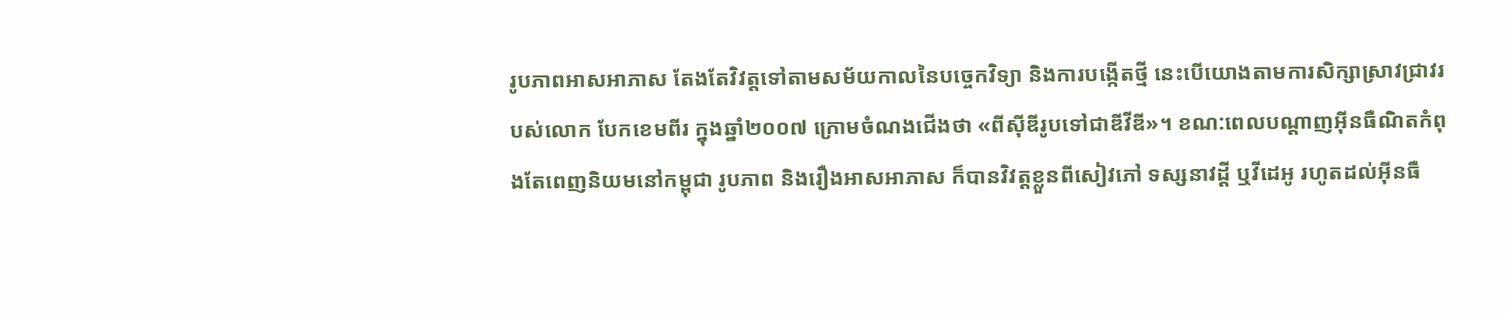រូបភាពអាសអាភាស តែងតែវិវត្តទៅតាមសម័យកាលនៃបច្ចេកវិទ្យា និងការបង្កើតថ្មី នេះបើយោងតាមការសិក្សាស្រាវជ្រាវរបស់លោក បែកខេមពីរ ក្នុងឆ្នាំ២០០៧ ក្រោមចំណងជើងថា «ពីស៊ីឌីរូបទៅជាឌីវីឌី»។ ខណ:ពេលបណ្ដាញអ៊ីនធឺណិតកំពុងតែពេញនិយមនៅកម្ពុជា រូបភាព និងរឿងអាសអាភាស ក៏បានវិវត្ដខ្លួនពីសៀវភៅ ទស្សនាវដ្ដី ឬវីដេអូ រហូតដល់អ៊ីនធឺ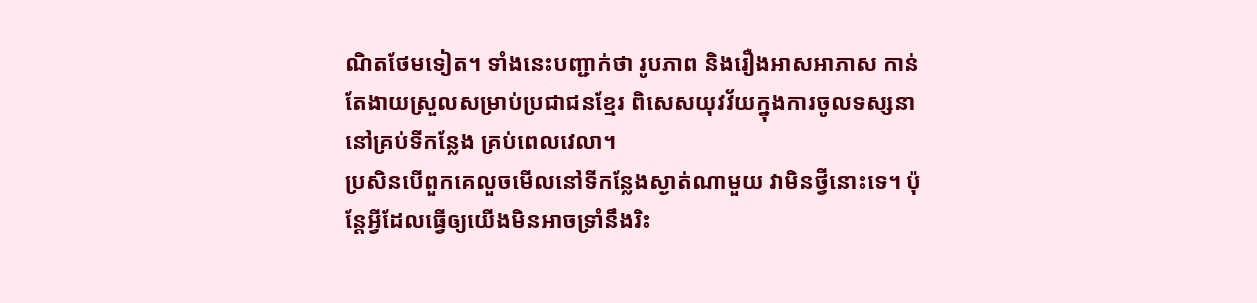ណិតថែមទៀត។ ទាំងនេះបញ្ជាក់ថា រូបភាព និងរឿងអាសអាភាស កាន់តែងាយស្រួលសម្រាប់ប្រជាជនខ្មែរ ពិសេសយុវវ័យក្នុងការចូលទស្សនានៅគ្រប់ទីកន្លែង គ្រប់ពេលវេលា។
ប្រសិនបើពួកគេលួចមើលនៅទីកន្លែងស្ងាត់ណាមួយ វាមិនថ្វីនោះទេ។ ប៉ុន្ដែអ្វីដែលធ្វើឲ្យយើងមិនអាចទ្រាំនឹងរិះ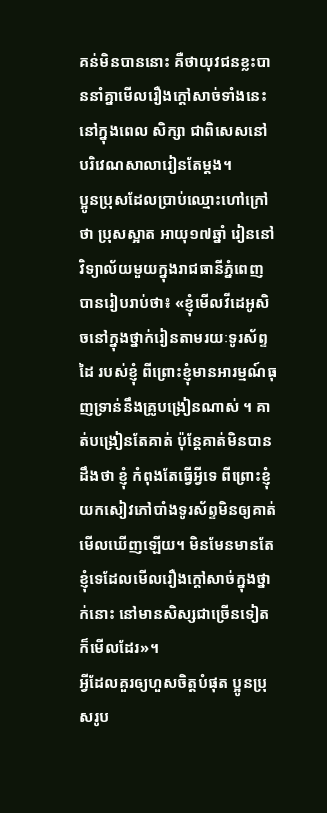គន់មិនបាននោះ គឺថាយុវជនខ្លះបាននាំគ្នាមើលរឿងក្ដៅសាច់ទាំងនេះនៅក្នុងពេល សិក្សា ជាពិសេសនៅបរិវេណសាលារៀនតែម្តង។
ប្អូនប្រុសដែលប្រាប់ឈ្មោះហៅក្រៅថា ប្រុសស្អាត អាយុ១៧ឆ្នាំ រៀននៅវិទ្យាល័យមួយក្នុងរាជធានីភ្នំពេញ បានរៀបរាប់ថា៖ «ខ្ញុំមើលវីដេអូសិចនៅក្នុងថ្នាក់រៀនតាមរយៈទូរស័ព្ទដៃ របស់ខ្ញុំ ពីព្រោះខ្ញុំមានអារម្មណ៍ធុញទ្រាន់នឹងគ្រូបង្រៀនណាស់ ។ គាត់បង្រៀនតែគាត់ ប៉ុន្ដែគាត់មិនបានដឹងថា ខ្ញុំ កំពុងតែធ្វើអ្វីទេ ពីព្រោះខ្ញុំយកសៀវភៅបាំងទូរស័ព្ទមិនឲ្យគាត់មើលឃើញឡើយ។ មិនមែនមានតែខ្ញុំទេដែលមើលរឿងក្ដៅសាច់ក្នុងថ្នាក់នោះ នៅមានសិស្សជាច្រើនទៀតក៏មើលដែរ»។
អ្វីដែលគួរឲ្យហួសចិត្ដបំផុត ប្អូនប្រុសរូប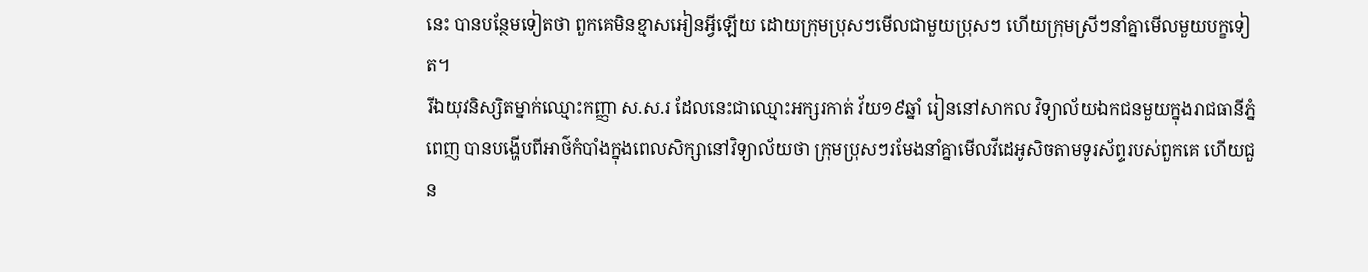នេះ បានបន្ថែមទៀតថា ពួកគេមិនខ្មាសអៀនអ្វីឡើយ ដោយក្រុមប្រុសៗមើលជាមួយប្រុសៗ ហើយក្រុមស្រីៗនាំគ្នាមើលមួយបក្ខទៀត។
រីឯយុវនិស្សិតម្នាក់ឈ្មោះកញ្ញា ស.ស.រ ដែលនេះជាឈ្មោះអក្សរកាត់ វ័យ១៩ឆ្នាំ រៀននៅសាកល វិទ្យាល័យឯកជនមួយក្នុងរាជធានីភ្នំពេញ បានបង្ហើបពីអាថ៌កំបាំងក្នុងពេលសិក្សានៅវិទ្យាល័យថា ក្រុមប្រុសៗរមែងនាំគ្នាមើលវីដេអូសិចតាមទូរស័ព្ទរបស់ពួកគេ ហើយជួន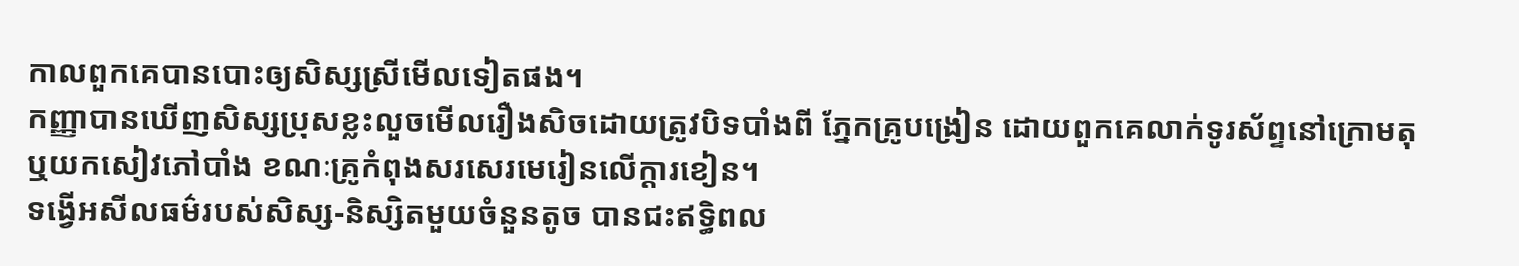កាលពួកគេបានបោះឲ្យសិស្សស្រីមើលទៀតផង។
កញ្ញាបានឃើញសិស្សប្រុសខ្លះលួចមើលរឿងសិចដោយត្រូវបិទបាំងពី ភ្នែកគ្រូបង្រៀន ដោយពួកគេលាក់ទូរស័ព្ទនៅក្រោមតុ ឬយកសៀវភៅបាំង ខណៈគ្រូកំពុងសរសេរមេរៀនលើក្ដារខៀន។
ទង្វើអសីលធម៌របស់សិស្ស-និស្សិតមួយចំនួនតូច បានជះឥទ្ធិពល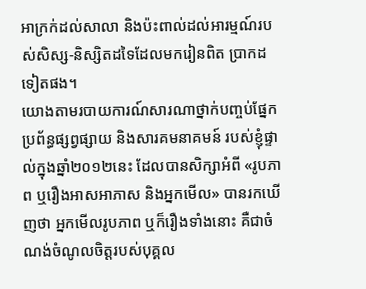អាក្រក់ដល់សាលា និងប៉ះពាល់ដល់អារម្មណ៍របស់សិស្ស-និស្សិតដទៃដែលមករៀនពិត ប្រាកដទៀតផង។
យោងតាមរបាយការណ៍សារណាថ្នាក់បញ្ចប់ផ្នែកប្រព័ន្ធផ្សព្វផ្សាយ និងសារគមនាគមន៍ របស់ខ្ញុំផ្ទាល់ក្នុងឆ្នាំ២០១២នេះ ដែលបានសិក្សាអំពី «រូបភាព ឬរឿងអាសអាភាស និងអ្នកមើល» បានរកឃើញថា អ្នកមើលរូបភាព ឬក៏រឿងទាំងនោះ គឺជាចំណង់ចំណូលចិត្ដរបស់បុគ្គល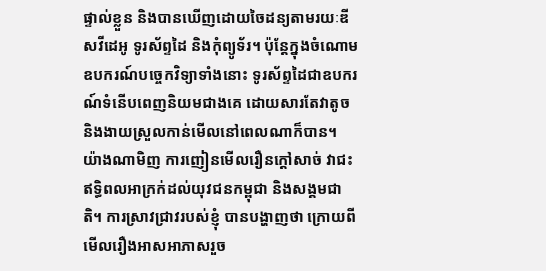ផ្ទាល់ខ្លួន និងបានឃើញដោយចៃដន្យតាមរយៈឌីសវីដេអូ ទូរស័ព្ទដៃ និងកុំព្យូទ័រ។ ប៉ុន្តែក្នុងចំណោមឧបករណ៍បច្ចេកវិទ្យាទាំងនោះ ទូរស័ព្ទដៃជាឧបករណ៍ទំនើបពេញនិយមជាងគេ ដោយសារតែវាតូច និងងាយស្រួលកាន់មើលនៅពេលណាក៏បាន។
យ៉ាងណាមិញ ការញៀនមើលរឿនក្ដៅសាច់ វាជះឥទ្ធិពលអាក្រក់ដល់យុវជនកម្ពុជា និងសង្គមជាតិ។ ការស្រាវជ្រាវរបស់ខ្ញុំ បានបង្ហាញថា ក្រោយពីមើលរឿងអាសអាភាសរួច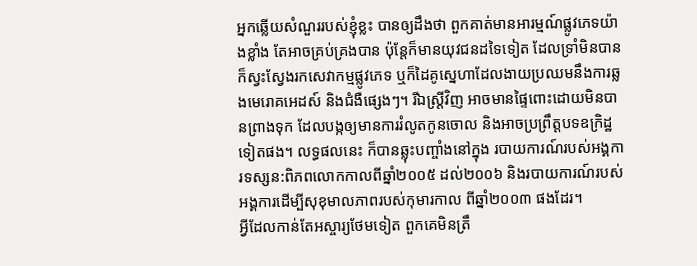អ្នកឆ្លើយសំណួររបស់ខ្ញុំខ្លះ បានឲ្យដឹងថា ពួកគាត់មានអារម្មណ៍ផ្លូវភេទយ៉ាងខ្លាំង តែអាចគ្រប់គ្រងបាន ប៉ុន្តែក៏មានយុវជនដទៃទៀត ដែលទ្រាំមិនបាន ក៏ស្វះស្វែងរកសេវាកម្មផ្លូវភេទ ឬក៏ដៃគូស្នេហាដែលងាយប្រឈមនឹងការឆ្លងមេរោគអេដស៍ និងជំងឺផ្សេងៗ។ រីឯស្ដ្រីវិញ អាចមានផ្ទៃពោះដោយមិនបានព្រាងទុក ដែលបង្កឲ្យមានការរំលូតកូនចោល និងអាចប្រព្រឹត្ដបទឧក្រិដ្ឋទៀតផង។ លទ្ធផលនេះ ក៏បានឆ្លុះបញ្ចាំងនៅក្នុង របាយការណ៍របស់អង្គការទស្សន:ពិភពលោកកាលពីឆ្នាំ២០០៥ ដល់២០០៦ និងរបាយការណ៍របស់អង្គការដើម្បីសុខុមាលភាពរបស់កុមារកាល ពីឆ្នាំ២០០៣ ផងដែរ។
អ្វីដែលកាន់តែអស្ចារ្យថែមទៀត ពួកគេមិនត្រឹ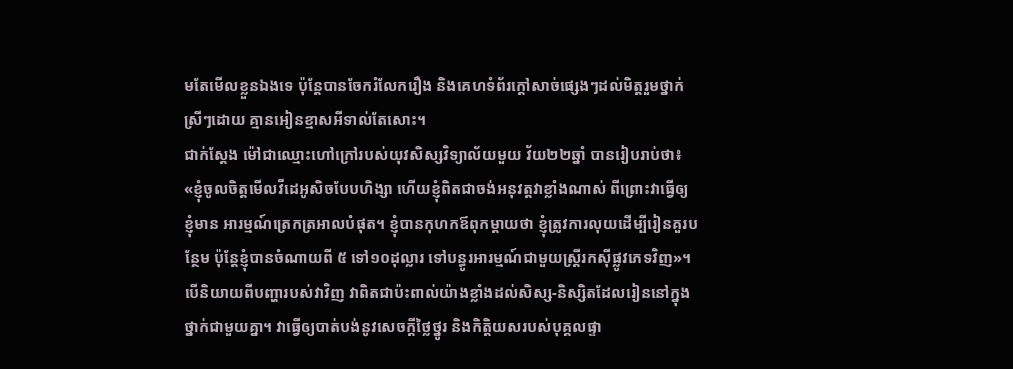មតែមើលខ្លួនឯងទេ ប៉ុន្តែបានចែករំលែករឿង និងគេហទំព័រក្ដៅសាច់ផ្សេងៗដល់មិត្ដរួមថ្នាក់ស្រីៗដោយ គ្មានអៀនខ្មាសអីទាល់តែសោះ។
ជាក់ស្ដែង ម៉ៅជាឈ្មោះហៅក្រៅរបស់យុវសិស្សវិទ្យាល័យមួយ វ័យ២២ឆ្នាំ បានរៀបរាប់ថា៖ «ខ្ញុំចូលចិត្តមើលវីដេអូសិចបែបហិង្សា ហើយខ្ញុំពិតជាចង់អនុវត្តវាខ្លាំងណាស់ ពីព្រោះវាធ្វើឲ្យខ្ញុំមាន អារម្មណ៍ត្រេកត្រអាលបំផុត។ ខ្ញុំបានកុហកឪពុកម្តាយថា ខ្ញុំត្រូវការលុយដើម្បីរៀនគួរបន្ថែម ប៉ុន្ដែខ្ញុំបានចំណាយពី ៥ ទៅ១០ដុល្លារ ទៅបន្ធូរអារម្មណ៍ជាមួយស្ត្រីរកស៊ីផ្លូវភេទវិញ»។
បើនិយាយពីបញ្ហារបស់វាវិញ វាពិតជាប៉ះពាល់យ៉ាងខ្លាំងដល់សិស្ស-និស្សិតដែលរៀននៅក្នុង ថ្នាក់ជាមួយគ្នា។ វាធ្វើឲ្យបាត់បង់នូវសេចក្ដីថ្លៃថ្នូរ និងកិត្ដិយសរបស់បុគ្គលផ្ទា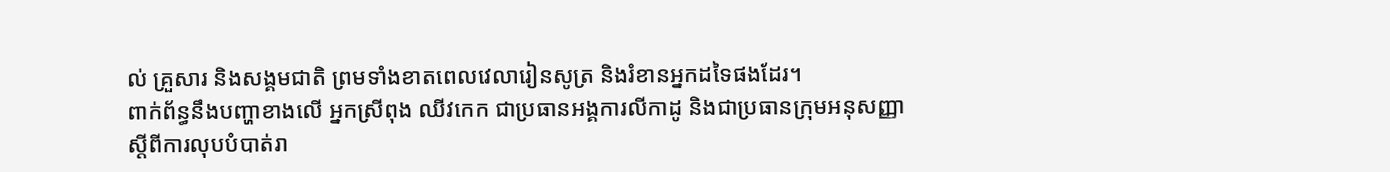ល់ គ្រួសារ និងសង្គមជាតិ ព្រមទាំងខាតពេលវេលារៀនសូត្រ និងរំខានអ្នកដទៃផងដែរ។
ពាក់ព័ន្ធនឹងបញ្ហាខាងលើ អ្នកស្រីពុង ឈីវកេក ជាប្រធានអង្គការលីកាដូ និងជាប្រធានក្រុមអនុសញ្ញាស្តីពីការលុបបំបាត់រា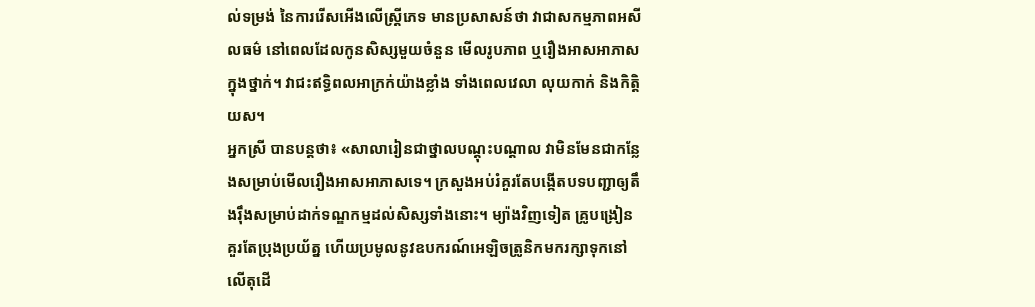ល់ទម្រង់ នៃការរើសអើងលើស្រ្តីភេទ មានប្រសាសន៍ថា វាជាសកម្មភាពអសីលធម៌ នៅពេលដែលកូនសិស្សមួយចំនួន មើលរូបភាព ឬរឿងអាសអាភាសក្នុងថ្នាក់។ វាជះឥទ្ធិពលអាក្រក់យ៉ាងខ្លាំង ទាំងពេលវេលា លុយកាក់ និងកិត្តិយស។
អ្នកស្រី បានបន្ដថា៖ «សាលារៀនជាថ្នាលបណ្តុះបណ្តាល វាមិនមែនជាកន្លែងសម្រាប់មើលរឿងអាសអាភាសទេ។ ក្រសួងអប់រំគួរតែបង្កើតបទបញ្ជាឲ្យតឹងរ៉ឹងសម្រាប់ដាក់ទណ្ឌកម្មដល់សិស្សទាំងនោះ។ ម្យ៉ាងវិញទៀត គ្រូបង្រៀនគួរតែប្រុងប្រយ័ត្ន ហើយប្រមូលនូវឧបករណ៍អេឡិចត្រូនិកមករក្សាទុកនៅលើតុដើ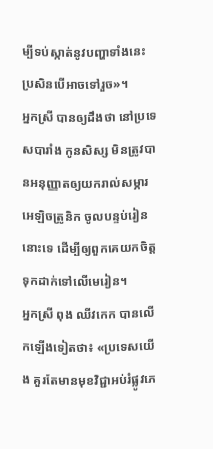ម្បីទប់ស្កាត់នូវបញ្ហាទាំងនេះ ប្រសិនបើអាចទៅរួច»។
អ្នកស្រី បានឲ្យដឹងថា នៅប្រទេសបារាំង កូនសិស្ស មិនត្រូវបានអនុញ្ញាតឲ្យយករាល់សម្ភារ អេឡិចត្រូនិក ចូលបន្ទប់រៀននោះទេ ដើម្បីឲ្យពួកគេយកចិត្តទុកដាក់ទៅលើមេរៀន។
អ្នកស្រី ពុង ឈីវកេក បានលើកឡើងទៀតថា៖ «ប្រទេសយើង គួរតែមានមុខវិជ្ជាអប់រំផ្លូវភេ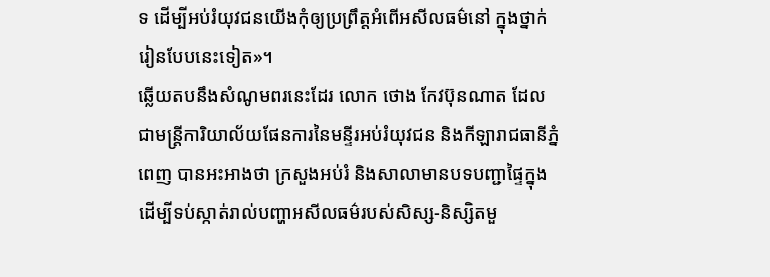ទ ដើម្បីអប់រំយុវជនយើងកុំឲ្យប្រព្រឹត្តអំពើអសីលធម៌នៅ ក្នុងថ្នាក់រៀនបែបនេះទៀត»។
ឆ្លើយតបនឹងសំណូមពរនេះដែរ លោក ថោង កែវប៊ុនណាត ដែលជាមន្រ្តីការិយាល័យផែនការនៃមន្ទីរអប់រំយុវជន និងកីឡារាជធានីភ្នំពេញ បានអះអាងថា ក្រសួងអប់រំ និងសាលាមានបទបញ្ជាផ្ទៃក្នុងដើម្បីទប់ស្កាត់រាល់បញ្ហាអសីលធម៌របស់សិស្ស-និស្សិតមួ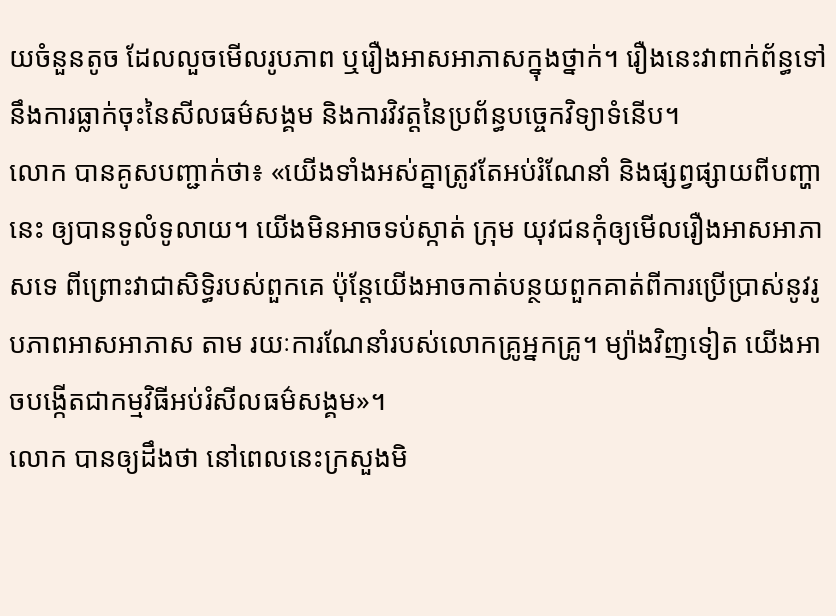យចំនួនតូច ដែលលួចមើលរូបភាព ឬរឿងអាសអាភាសក្នុងថ្នាក់។ រឿងនេះវាពាក់ព័ន្ធទៅនឹងការធ្លាក់ចុះនៃសីលធម៌សង្គម និងការវិវត្ដនៃប្រព័ន្ធបច្ចេកវិទ្យាទំនើប។
លោក បានគូសបញ្ជាក់ថា៖ «យើងទាំងអស់គ្នាត្រូវតែអប់រំណែនាំ និងផ្សព្វផ្សាយពីបញ្ហានេះ ឲ្យបានទូលំទូលាយ។ យើងមិនអាចទប់ស្កាត់ ក្រុម យុវជនកុំឲ្យមើលរឿងអាសអាភាសទេ ពីព្រោះវាជាសិទិ្ធរបស់ពួកគេ ប៉ុន្តែយើងអាចកាត់បន្ថយពួកគាត់ពីការប្រើប្រាស់នូវរូបភាពអាសអាភាស តាម រយៈការណែនាំរបស់លោកគ្រូអ្នកគ្រូ។ ម្យ៉ាងវិញទៀត យើងអាចបង្កើតជាកម្មវិធីអប់រំសីលធម៌សង្គម»។
លោក បានឲ្យដឹងថា នៅពេលនេះក្រសួងមិ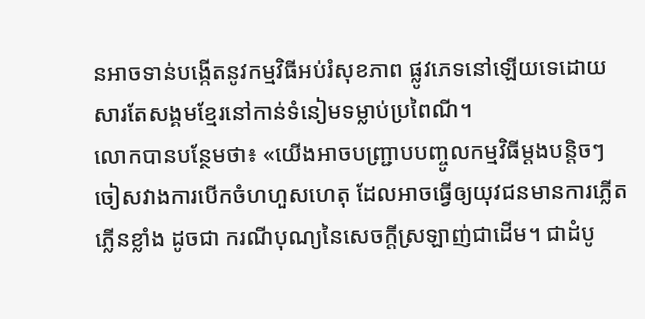នអាចទាន់បង្កើតនូវកម្មវិធីអប់រំសុខភាព ផ្លូវភេទនៅឡើយទេដោយសារតែសង្គមខ្មែរនៅកាន់ទំនៀមទម្លាប់ប្រពៃណី។
លោកបានបន្ថែមថា៖ «យើងអាចបញ្ជ្រាបបញ្ចូលកម្មវិធីម្តងបន្តិចៗ ចៀសវាងការបើកចំហហួសហេតុ ដែលអាចធ្វើឲ្យយុវជនមានការភ្លើតភ្លើនខ្លាំង ដូចជា ករណីបុណ្យនៃសេចក្តីស្រឡាញ់ជាដើម។ ជាដំបូ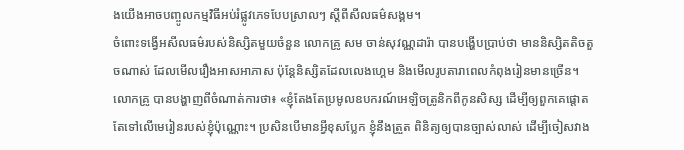ងយើងអាចបញ្ចូលកម្មវិធីអប់រំផ្លូវភេទបែបស្រាលៗ ស្ដីពីសីលធម៌សង្គម។
ចំពោះទង្វើអសីលធម៌របស់និស្សិតមួយចំនួន លោកគ្រូ សម ចាន់សុវណ្ណដារ៉ា បានបង្ហើបប្រាប់ថា មាននិស្សិតតិចតួចណាស់ ដែលមើលរឿងអាសអាភាស ប៉ុន្ដែនិស្សិតដែលលេងហ្គេម និងមើលរូបតារាពេលកំពុងរៀនមានច្រើន។
លោកគ្រូ បានបង្ហាញពីចំណាត់ការថា៖ «ខ្ញុំតែងតែប្រមូលឧបករណ៍អេឡិចត្រូនិកពីកូនសិស្ស ដើម្បីឲ្យពួកគេផ្តោតតែទៅលើមេរៀនរបស់ខ្ញុំប៉ុណ្ណោះ។ ប្រសិនបើមានអ្វីខុសប្លែក ខ្ញុំនឹងត្រួត ពិនិត្យឲ្យបានច្បាស់លាស់ ដើម្បីចៀសវាង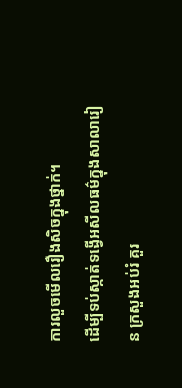ការលួចមើលរឿងសិចក្នុងថ្នាក់។
ដើម្បីទប់ស្កាត់ទង្វើអសីលធម៌ក្នុងសាលារៀន ក្រសួងអប់រំ គួរ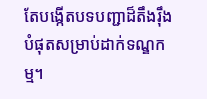តែបង្កើតបទបញ្ជាដ៏តឹងរ៉ឹងបំផុតសម្រាប់ដាក់ទណ្ឌកម្ម។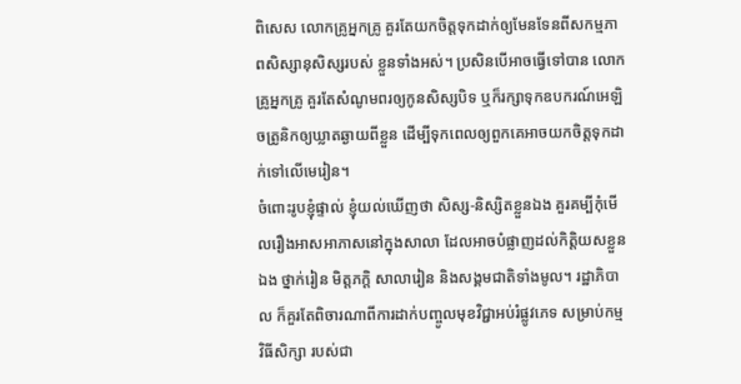ពិសេស លោកគ្រូអ្នកគ្រូ គួរតែយកចិត្តទុកដាក់ឲ្យមែនទែនពីសកម្មភាពសិស្សានុសិស្សរបស់ ខ្លួនទាំងអស់។ ប្រសិនបើអាចធ្វើទៅបាន លោកគ្រូអ្នកគ្រូ គួរតែសំណូមពរឲ្យកូនសិស្សបិទ ឬក៏រក្សាទុកឧបករណ៍អេឡិចត្រូនិកឲ្យឃ្លាតឆ្ងាយពីខ្លួន ដើម្បីទុកពេលឲ្យពួកគេអាចយកចិត្តទុកដាក់ទៅលើមេរៀន។
ចំពោះរូបខ្ញុំផ្ទាល់ ខ្ញុំយល់ឃើញថា សិស្ស-និស្សិតខ្លួនឯង គួរគម្បីកុំមើលរឿងអាសអាភាសនៅក្នុងសាលា ដែលអាចបំផ្លាញដល់កិត្តិយសខ្លួនឯង ថ្នាក់រៀន មិត្តភក្ដិ សាលារៀន និងសង្គមជាតិទាំងមូល។ រដ្ឋាភិបាល ក៏គួរតែពិចារណាពីការដាក់បញ្ចូលមុខវិជ្ជាអប់រំផ្លូវភេទ សម្រាប់កម្មវិធីសិក្សា របស់ជា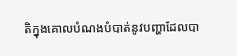តិក្នុងគោលបំណងបំបាត់នូវបញ្ហាដែលបា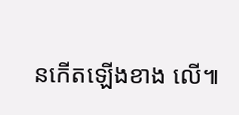នកើតឡើងខាង លើ៕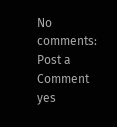No comments:
Post a Comment
yes